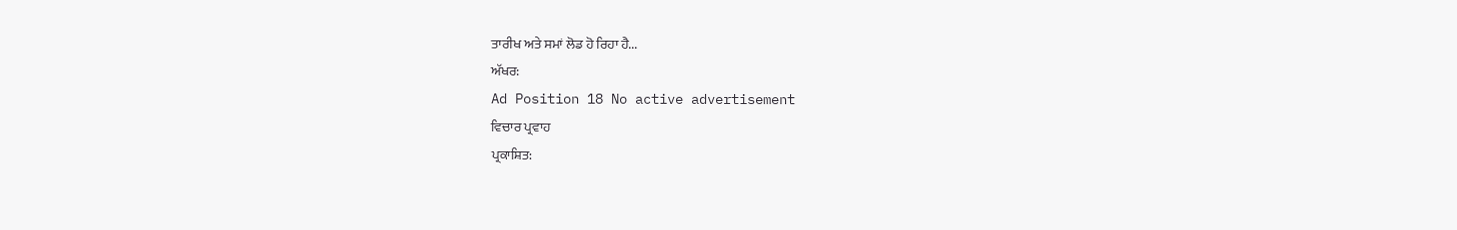ਤਾਰੀਖ ਅਤੇ ਸਮਾਂ ਲੋਡ ਹੋ ਰਿਹਾ ਹੈ...
ਅੱਖਰ:
Ad Position 18 No active advertisement
ਵਿਚਾਰ ਪ੍ਰਵਾਹ
ਪ੍ਰਕਾਸ਼ਿਤ: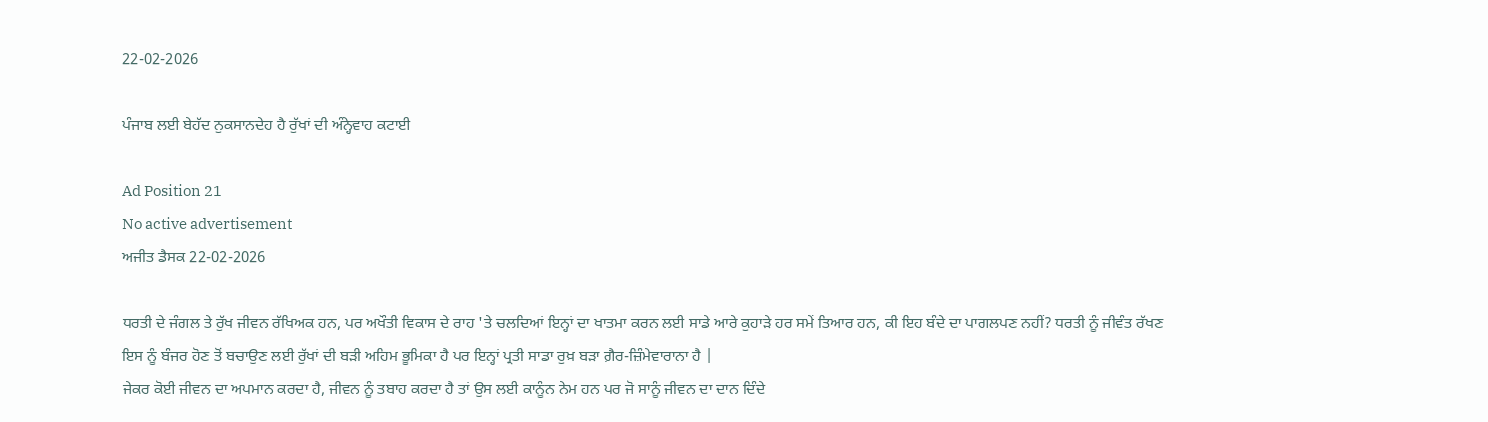22-02-2026

ਪੰਜਾਬ ਲਈ ਬੇਹੱਦ ਨੁਕਸਾਨਦੇਹ ਹੈ ਰੁੱਖਾਂ ਦੀ ਅੰਨ੍ਹੇਵਾਹ ਕਟਾਈ

Ad Position 21
No active advertisement
ਅਜੀਤ ਡੈਸਕ 22-02-2026

ਧਰਤੀ ਦੇ ਜੰਗਲ ਤੇ ਰੁੱਖ ਜੀਵਨ ਰੱਖਿਅਕ ਹਨ, ਪਰ ਅਖੌਤੀ ਵਿਕਾਸ ਦੇ ਰਾਹ 'ਤੇ ਚਲਦਿਆਂ ਇਨ੍ਹਾਂ ਦਾ ਖਾਤਮਾ ਕਰਨ ਲਈ ਸਾਡੇ ਆਰੇ ਕੁਹਾੜੇ ਹਰ ਸਮੇਂ ਤਿਆਰ ਹਨ, ਕੀ ਇਹ ਬੰਦੇ ਦਾ ਪਾਗਲਪਣ ਨਹੀਂ? ਧਰਤੀ ਨੂੰ ਜੀਵੰਤ ਰੱਖਣ ਇਸ ਨੂੰ ਬੰਜਰ ਹੋਣ ਤੋਂ ਬਚਾਉਣ ਲਈ ਰੁੱਖਾਂ ਦੀ ਬੜੀ ਅਹਿਮ ਭੂਮਿਕਾ ਹੈ ਪਰ ਇਨ੍ਹਾਂ ਪ੍ਰਤੀ ਸਾਡਾ ਰੁਖ਼ ਬੜਾ ਗ਼ੈਰ-ਜ਼ਿੰਮੇਵਾਰਾਨਾ ਹੈ |
ਜੇਕਰ ਕੋਈ ਜੀਵਨ ਦਾ ਅਪਮਾਨ ਕਰਦਾ ਹੈ, ਜੀਵਨ ਨੂੰ ਤਬਾਹ ਕਰਦਾ ਹੈ ਤਾਂ ਉਸ ਲਈ ਕਾਨੂੰਨ ਨੇਮ ਹਨ ਪਰ ਜੋ ਸਾਨੂੰ ਜੀਵਨ ਦਾ ਦਾਨ ਦਿੰਦੇ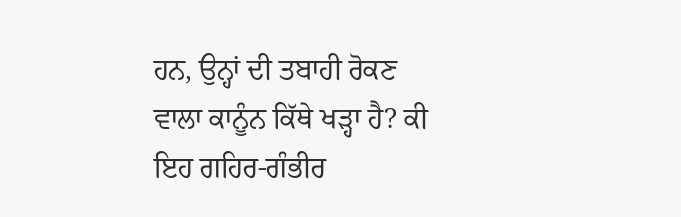ਹਨ, ਉਨ੍ਹਾਂ ਦੀ ਤਬਾਹੀ ਰੋਕਣ ਵਾਲਾ ਕਾਨੂੰਨ ਕਿੱਥੇ ਖੜ੍ਹਾ ਹੈ? ਕੀ ਇਹ ਗਹਿਰ-ਗੰਭੀਰ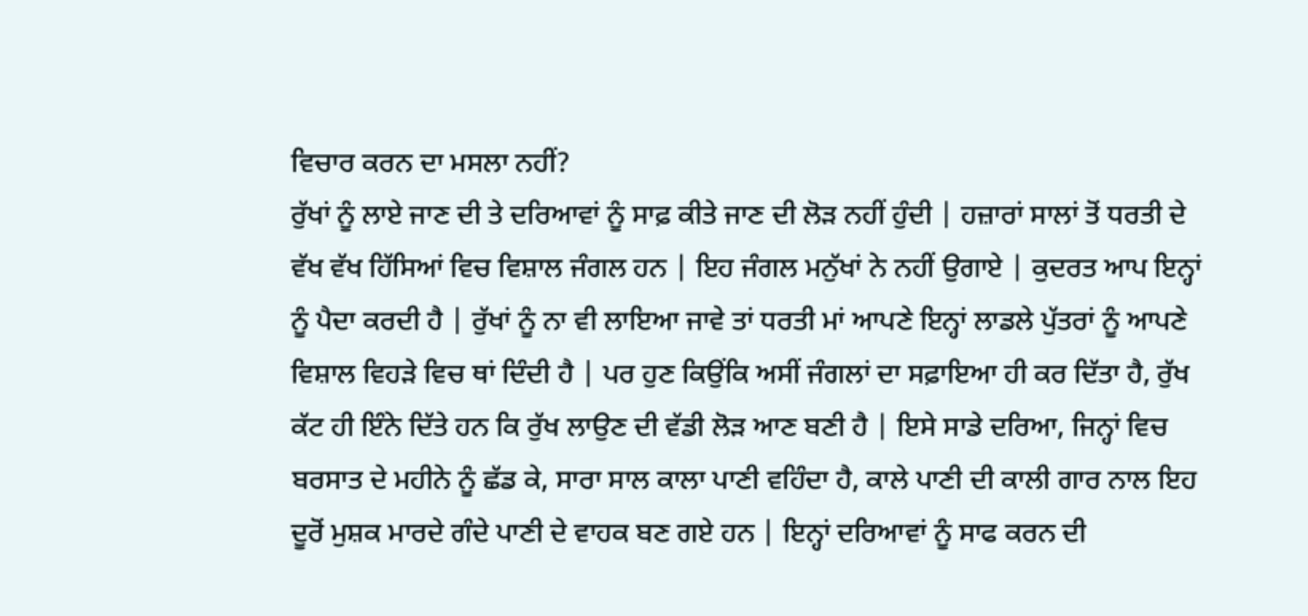ਵਿਚਾਰ ਕਰਨ ਦਾ ਮਸਲਾ ਨਹੀਂ?
ਰੁੱਖਾਂ ਨੂੰ ਲਾਏ ਜਾਣ ਦੀ ਤੇ ਦਰਿਆਵਾਂ ਨੂੰ ਸਾਫ਼ ਕੀਤੇ ਜਾਣ ਦੀ ਲੋੜ ਨਹੀਂ ਹੁੰਦੀ | ਹਜ਼ਾਰਾਂ ਸਾਲਾਂ ਤੋਂ ਧਰਤੀ ਦੇ ਵੱਖ ਵੱਖ ਹਿੱਸਿਆਂ ਵਿਚ ਵਿਸ਼ਾਲ ਜੰਗਲ ਹਨ | ਇਹ ਜੰਗਲ ਮਨੁੱਖਾਂ ਨੇ ਨਹੀਂ ਉਗਾਏ | ਕੁਦਰਤ ਆਪ ਇਨ੍ਹਾਂ ਨੂੰ ਪੈਦਾ ਕਰਦੀ ਹੈ | ਰੁੱਖਾਂ ਨੂੰ ਨਾ ਵੀ ਲਾਇਆ ਜਾਵੇ ਤਾਂ ਧਰਤੀ ਮਾਂ ਆਪਣੇ ਇਨ੍ਹਾਂ ਲਾਡਲੇ ਪੁੱਤਰਾਂ ਨੂੰ ਆਪਣੇ ਵਿਸ਼ਾਲ ਵਿਹੜੇ ਵਿਚ ਥਾਂ ਦਿੰਦੀ ਹੈ | ਪਰ ਹੁਣ ਕਿਉਂਕਿ ਅਸੀਂ ਜੰਗਲਾਂ ਦਾ ਸਫ਼ਾਇਆ ਹੀ ਕਰ ਦਿੱਤਾ ਹੈ, ਰੁੱਖ ਕੱਟ ਹੀ ਇੰਨੇ ਦਿੱਤੇ ਹਨ ਕਿ ਰੁੱਖ ਲਾਉਣ ਦੀ ਵੱਡੀ ਲੋੜ ਆਣ ਬਣੀ ਹੈ | ਇਸੇ ਸਾਡੇ ਦਰਿਆ, ਜਿਨ੍ਹਾਂ ਵਿਚ ਬਰਸਾਤ ਦੇ ਮਹੀਨੇ ਨੂੰ ਛੱਡ ਕੇ, ਸਾਰਾ ਸਾਲ ਕਾਲਾ ਪਾਣੀ ਵਹਿੰਦਾ ਹੈ, ਕਾਲੇ ਪਾਣੀ ਦੀ ਕਾਲੀ ਗਾਰ ਨਾਲ ਇਹ ਦੂਰੋਂ ਮੁਸ਼ਕ ਮਾਰਦੇ ਗੰਦੇ ਪਾਣੀ ਦੇ ਵਾਹਕ ਬਣ ਗਏ ਹਨ | ਇਨ੍ਹਾਂ ਦਰਿਆਵਾਂ ਨੂੰ ਸਾਫ ਕਰਨ ਦੀ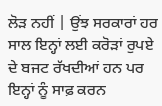ਲੋੜ ਨਹੀਂ | ਉਂਝ ਸਰਕਾਰਾਂ ਹਰ ਸਾਲ ਇਨ੍ਹਾਂ ਲਈ ਕਰੋੜਾਂ ਰੁਪਏ ਦੇ ਬਜਟ ਰੱਖਦੀਆਂ ਹਨ ਪਰ ਇਨ੍ਹਾਂ ਨੂੰ ਸਾਫ਼ ਕਰਨ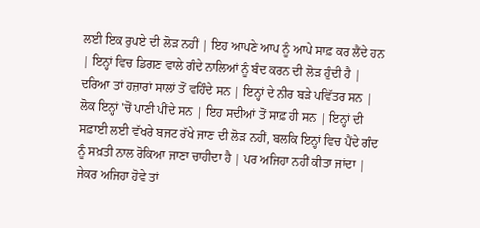ਲਈ ਇਕ ਰੁਪਏ ਦੀ ਲੋੜ ਨਹੀਂ | ਇਹ ਆਪਣੇ ਆਪ ਨੂੰ ਆਪੇ ਸਾਫ਼ ਕਰ ਲੈਂਦੇ ਹਨ | ਇਨ੍ਹਾਂ ਵਿਚ ਡਿਗਣ ਵਾਲੇ ਗੰਦੇ ਨਾਲਿਆਂ ਨੂੰ ਬੰਦ ਕਰਨ ਦੀ ਲੋੜ ਹੁੰਦੀ ਹੈ | ਦਰਿਆ ਤਾਂ ਹਜ਼ਾਰਾਂ ਸਾਲਾਂ ਤੋਂ ਵਹਿੰਦੇ ਸਨ | ਇਨ੍ਹਾਂ ਦੇ ਨੀਰ ਬੜੇ ਪਵਿੱਤਰ ਸਨ | ਲੋਕ ਇਨ੍ਹਾਂ 'ਚੋਂ ਪਾਣੀ ਪੀਂਦੇ ਸਨ | ਇਹ ਸਦੀਆਂ ਤੋਂ ਸਾਫ਼ ਹੀ ਸਨ | ਇਨ੍ਹਾਂ ਦੀ ਸਫ਼ਾਈ ਲਈ ਵੱਖਰੇ ਬਜਟ ਰੱਖੇ ਜਾਣ ਦੀ ਲੋੜ ਨਹੀਂ, ਬਲਕਿ ਇਨ੍ਹਾਂ ਵਿਚ ਪੈਂਦੇ ਗੰਦ ਨੂੰ ਸਖ਼ਤੀ ਨਾਲ ਰੋਕਿਆ ਜਾਣਾ ਚਾਹੀਦਾ ਹੈ | ਪਰ ਅਜਿਹਾ ਨਹੀਂ ਕੀਤਾ ਜਾਂਦਾ | ਜੇਕਰ ਅਜਿਹਾ ਹੋਵੇ ਤਾਂ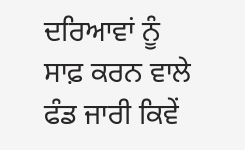ਦਰਿਆਵਾਂ ਨੂੰ ਸਾਫ਼ ਕਰਨ ਵਾਲੇ ਫੰਡ ਜਾਰੀ ਕਿਵੇਂ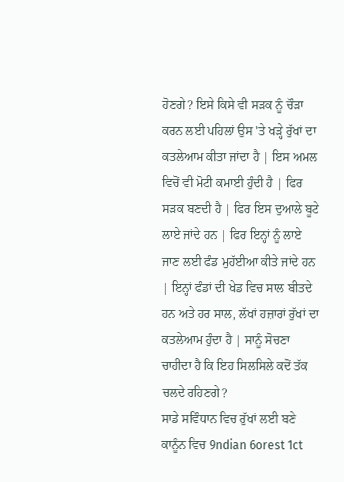ਹੋਣਗੇ? ਇਸੇ ਕਿਸੇ ਵੀ ਸੜਕ ਨੂੰ ਚੌੜਾ ਕਰਨ ਲਈ ਪਹਿਲਾਂ ਉਸ 'ਤੇ ਖੜ੍ਹੇ ਰੁੱਖਾਂ ਦਾ ਕਤਲੇਆਮ ਕੀਤਾ ਜਾਂਦਾ ਹੈ | ਇਸ ਅਮਲ ਵਿਚੋਂ ਵੀ ਮੋਟੀ ਕਮਾਈ ਹੁੰਦੀ ਹੈ | ਫਿਰ ਸੜਕ ਬਣਦੀ ਹੈ | ਫਿਰ ਇਸ ਦੁਆਲੇ ਬੂਟੇ ਲਾਏ ਜਾਂਦੇ ਹਨ | ਫਿਰ ਇਨ੍ਹਾਂ ਨੂੰ ਲਾਏ ਜਾਣ ਲਈ ਫੰਡ ਮੁਹੱਈਆ ਕੀਤੇ ਜਾਂਦੇ ਹਨ | ਇਨ੍ਹਾਂ ਫੰਡਾਂ ਦੀ ਖੇਡ ਵਿਚ ਸਾਲ ਬੀਤਦੇ ਹਨ ਅਤੇ ਹਰ ਸਾਲ, ਲੱਖਾਂ ਹਜ਼ਾਰਾਂ ਰੁੱਖਾਂ ਦਾ ਕਤਲੇਆਮ ਹੁੰਦਾ ਹੈ | ਸਾਨੂੰ ਸੋਚਣਾ ਚਾਹੀਦਾ ਹੈ ਕਿ ਇਹ ਸਿਲਸਿਲੇ ਕਦੋਂ ਤੱਕ ਚਲਦੇ ਰਹਿਣਗੇ?
ਸਾਡੇ ਸਵਿੰਧਾਨ ਵਿਚ ਰੁੱਖਾਂ ਲਈ ਬਣੇ ਕਾਨੂੰਨ ਵਿਚ 9ndian 6orest 1ct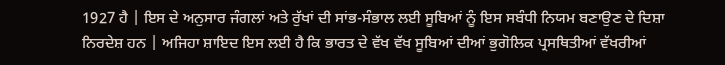1927 ਹੈ | ਇਸ ਦੇ ਅਨੁਸਾਰ ਜੰਗਲਾਂ ਅਤੇ ਰੁੱਖਾਂ ਦੀ ਸਾਂਭ-ਸੰਭਾਲ ਲਈ ਸੂਬਿਆਂ ਨੂੰ ਇਸ ਸਬੰਧੀ ਨਿਯਮ ਬਣਾਉਣ ਦੇ ਦਿਸ਼ਾ ਨਿਰਦੇਸ਼ ਹਨ | ਅਜਿਹਾ ਸ਼ਾਇਦ ਇਸ ਲਈ ਹੈ ਕਿ ਭਾਰਤ ਦੇ ਵੱਖ ਵੱਖ ਸੂਬਿਆਂ ਦੀਆਂ ਭੁਗੋਲਿਕ ਪ੍ਰਸਥਿਤੀਆਂ ਵੱਖਰੀਆਂ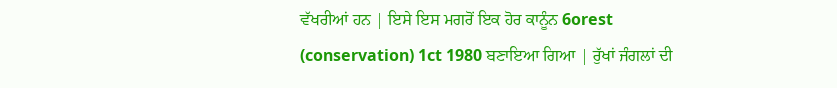ਵੱਖਰੀਆਂ ਹਨ | ਇਸੇ ਇਸ ਮਗਰੋਂ ਇਕ ਹੋਰ ਕਾਨੂੰਨ 6orest (conservation) 1ct 1980 ਬਣਾਇਆ ਗਿਆ | ਰੁੱਖਾਂ ਜੰਗਲਾਂ ਦੀ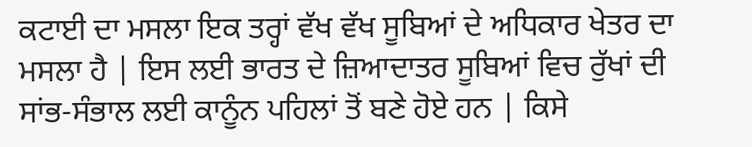ਕਟਾਈ ਦਾ ਮਸਲਾ ਇਕ ਤਰ੍ਹਾਂ ਵੱਖ ਵੱਖ ਸੂਬਿਆਂ ਦੇ ਅਧਿਕਾਰ ਖੇਤਰ ਦਾ ਮਸਲਾ ਹੈ | ਇਸ ਲਈ ਭਾਰਤ ਦੇ ਜ਼ਿਆਦਾਤਰ ਸੂਬਿਆਂ ਵਿਚ ਰੁੱਖਾਂ ਦੀ ਸਾਂਭ-ਸੰਭਾਲ ਲਈ ਕਾਨੂੰਨ ਪਹਿਲਾਂ ਤੋਂ ਬਣੇ ਹੋਏ ਹਨ | ਕਿਸੇ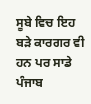ਸੂਬੇ ਵਿਚ ਇਹ ਬੜੇ ਕਾਰਗਰ ਵੀ ਹਨ ਪਰ ਸਾਡੇ ਪੰਜਾਬ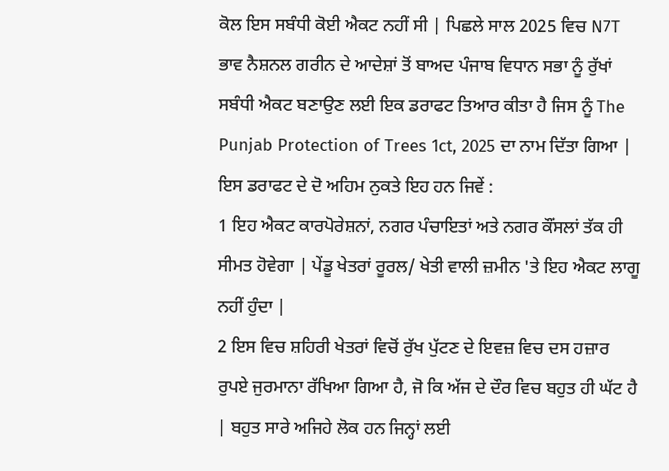ਕੋਲ ਇਸ ਸਬੰਧੀ ਕੋਈ ਐਕਟ ਨਹੀਂ ਸੀ | ਪਿਛਲੇ ਸਾਲ 2025 ਵਿਚ N7T ਭਾਵ ਨੈਸ਼ਨਲ ਗਰੀਨ ਦੇ ਆਦੇਸ਼ਾਂ ਤੋਂ ਬਾਅਦ ਪੰਜਾਬ ਵਿਧਾਨ ਸਭਾ ਨੂੰ ਰੁੱਖਾਂ ਸਬੰਧੀ ਐਕਟ ਬਣਾਉਣ ਲਈ ਇਕ ਡਰਾਫਟ ਤਿਆਰ ਕੀਤਾ ਹੈ ਜਿਸ ਨੂੰ The Punjab Protection of Trees 1ct, 2025 ਦਾ ਨਾਮ ਦਿੱਤਾ ਗਿਆ | ਇਸ ਡਰਾਫਟ ਦੇ ਦੋ ਅਹਿਮ ਨੁਕਤੇ ਇਹ ਹਨ ਜਿਵੇਂ :
1 ਇਹ ਐਕਟ ਕਾਰਪੋਰੇਸ਼ਨਾਂ, ਨਗਰ ਪੰਚਾਇਤਾਂ ਅਤੇ ਨਗਰ ਕੌਂਸਲਾਂ ਤੱਕ ਹੀ ਸੀਮਤ ਹੋਵੇਗਾ | ਪੇਂਡੂ ਖੇਤਰਾਂ ਰੂਰਲ/ ਖੇਤੀ ਵਾਲੀ ਜ਼ਮੀਨ 'ਤੇ ਇਹ ਐਕਟ ਲਾਗੂ ਨਹੀਂ ਹੁੰਦਾ |
2 ਇਸ ਵਿਚ ਸ਼ਹਿਰੀ ਖੇਤਰਾਂ ਵਿਚੋਂ ਰੁੱਖ ਪੁੱਟਣ ਦੇ ਇਵਜ਼ ਵਿਚ ਦਸ ਹਜ਼ਾਰ ਰੁਪਏ ਜੁਰਮਾਨਾ ਰੱਖਿਆ ਗਿਆ ਹੈ, ਜੋ ਕਿ ਅੱਜ ਦੇ ਦੌਰ ਵਿਚ ਬਹੁਤ ਹੀ ਘੱਟ ਹੈ | ਬਹੁਤ ਸਾਰੇ ਅਜਿਹੇ ਲੋਕ ਹਨ ਜਿਨ੍ਹਾਂ ਲਈ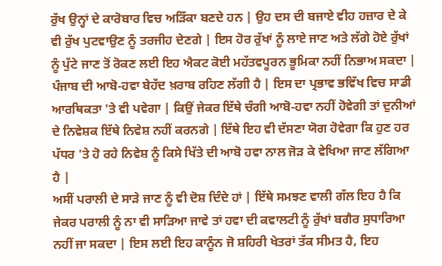ਰੁੱਖ ਉਨ੍ਹਾਂ ਦੇ ਕਾਰੋਬਾਰ ਵਿਚ ਅੜਿੱਕਾ ਬਣਦੇ ਹਨ | ਉਹ ਦਸ ਦੀ ਬਜਾਏ ਵੀਹ ਹਜ਼ਾਰ ਦੇ ਕੇ ਵੀ ਰੁੱਖ ਪੁਟਵਾਉਣ ਨੂੰ ਤਰਜੀਹ ਦੇਣਗੇ | ਇਸ ਹੋਰ ਰੁੱਖਾਂ ਨੂੰ ਲਾਏ ਜਾਣ ਅਤੇ ਲੱਗੇ ਹੋਏ ਰੁੱਖਾਂ ਨੂੰ ਪੁੱਟੇ ਜਾਣ ਤੋਂ ਰੋਕਣ ਲਈ ਇਹ ਐਕਟ ਕੋਈ ਮਹੱਤਵਪੂਰਨ ਭੂਮਿਕਾ ਨਹੀਂ ਨਿਭਾਅ ਸਕਦਾ | ਪੰਜਾਬ ਦੀ ਆਬੋ-ਹਵਾ ਬੇਹੱਦ ਖ਼ਰਾਬ ਰਹਿਣ ਲੱਗੀ ਹੈ | ਇਸ ਦਾ ਪ੍ਰਭਾਵ ਭਵਿੱਖ ਵਿਚ ਸਾਡੀ ਆਰਥਿਕਤਾ 'ਤੇ ਵੀ ਪਵੇਗਾ | ਕਿਉਂ ਜੇਕਰ ਇੱਥੇ ਚੰਗੀ ਆਬੋ-ਹਵਾ ਨਹੀਂ ਹੋਵੇਗੀ ਤਾਂ ਦੁਨੀਆਂ ਦੇ ਨਿਵੇਸ਼ਕ ਇੱਥੇ ਨਿਵੇਸ਼ ਨਹੀਂ ਕਰਨਗੇ | ਇੱਥੇ ਇਹ ਵੀ ਦੱਸਣਾ ਯੋਗ ਹੋਵੇਗਾ ਕਿ ਹੁਣ ਹਰ ਪੱਧਰ 'ਤੇ ਹੋ ਰਹੇ ਨਿਵੇਸ਼ ਨੂੰ ਕਿਸੇ ਖਿੱਤੇ ਦੀ ਆਬੋ ਹਵਾ ਨਾਲ ਜੋੜ ਕੇ ਵੇਖਿਆ ਜਾਣ ਲੱਗਿਆ ਹੈ |
ਅਸੀਂ ਪਰਾਲੀ ਦੇ ਸਾੜੇ ਜਾਣ ਨੂੰ ਵੀ ਦੋਸ਼ ਦਿੰਦੇ ਹਾਂ | ਇੱਥੇ ਸਮਝਣ ਵਾਲੀ ਗੱਲ ਇਹ ਹੈ ਕਿ ਜੇਕਰ ਪਰਾਲੀ ਨੂੰ ਨਾ ਵੀ ਸਾੜਿਆ ਜਾਵੇ ਤਾਂ ਹਵਾ ਦੀ ਕਵਾਲਟੀ ਨੂੰ ਰੁੱਖਾਂ ਬਗੈਰ ਸੁਧਾਰਿਆ ਨਹੀਂ ਜਾ ਸਕਦਾ | ਇਸ ਲਈ ਇਹ ਕਾਨੂੰਨ ਜੋ ਸ਼ਹਿਰੀ ਖੇਤਰਾਂ ਤੱਕ ਸੀਮਤ ਹੈ, ਇਹ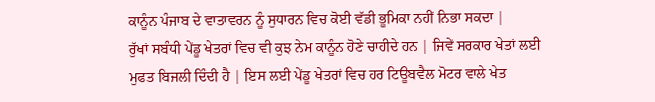ਕਾਨੂੰਨ ਪੰਜਾਬ ਦੇ ਵਾਤਾਵਰਨ ਨੂੰ ਸੁਧਾਰਨ ਵਿਚ ਕੋਈ ਵੱਡੀ ਭੂਮਿਕਾ ਨਹੀਂ ਨਿਭਾ ਸਕਦਾ |
ਰੁੱਖਾਂ ਸਬੰਧੀ ਪੇਂਡੂ ਖੇਤਰਾਂ ਵਿਚ ਵੀ ਕੁਝ ਨੇਮ ਕਾਨੂੰਨ ਹੋਣੇ ਚਾਹੀਦੇ ਹਨ | ਜਿਵੇਂ ਸਰਕਾਰ ਖੇਤਾਂ ਲਈ ਮੁਫਤ ਬਿਜਲੀ ਦਿੰਦੀ ਹੈ | ਇਸ ਲਈ ਪੇਂਡੂ ਖੇਤਰਾਂ ਵਿਚ ਹਰ ਟਿਊਬਵੈਲ ਮੋਟਰ ਵਾਲੇ ਖੇਤ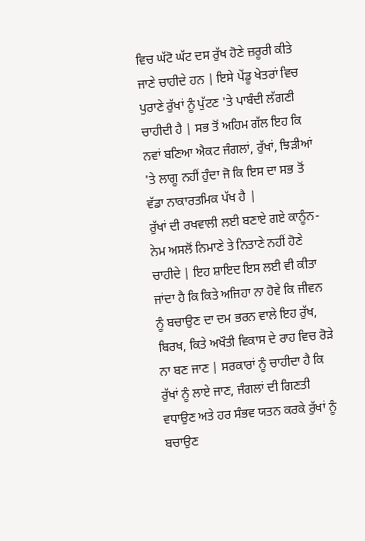ਵਿਚ ਘੱਟੋ ਘੱਟ ਦਸ ਰੁੱਖ ਹੋਣੇ ਜ਼ਰੂਰੀ ਕੀਤੇ ਜਾਣੇ ਚਾਹੀਦੇ ਹਨ | ਇਸੇ ਪੇਂਡੂ ਖੇਤਰਾਂ ਵਿਚ ਪੁਰਾਣੇ ਰੁੱਖਾਂ ਨੂੰ ਪੁੱਟਣ 'ਤੇ ਪਾਬੰਦੀ ਲੱਗਣੀ ਚਾਹੀਦੀ ਹੈ | ਸਭ ਤੋਂ ਅਹਿਮ ਗੱਲ ਇਹ ਕਿ ਨਵਾਂ ਬਣਿਆ ਐਕਟ ਜੰਗਲਾਂ, ਰੁੱਖਾਂ, ਝਿੜੀਆਂ 'ਤੇ ਲਾਗੂ ਨਹੀਂ ਹੁੰਦਾ ਜੋ ਕਿ ਇਸ ਦਾ ਸਭ ਤੋਂ ਵੱਡਾ ਨਾਕਾਰਤਮਿਕ ਪੱਖ ਹੈ |
ਰੁੱਖਾਂ ਦੀ ਰਖਵਾਲੀ ਲਈ ਬਣਾਏ ਗਏ ਕਾਨੂੰਨ-ਨੇਮ ਅਸਲੋਂ ਨਿਮਾਣੇ ਤੇ ਨਿਤਾਣੇ ਨਹੀਂ ਹੋਣੇ ਚਾਹੀਦੇ | ਇਹ ਸ਼ਾਇਦ ਇਸ ਲਈ ਵੀ ਕੀਤਾ ਜਾਂਦਾ ਹੈ ਕਿ ਕਿਤੇ ਅਜਿਹਾ ਨਾ ਹੋਵੇ ਕਿ ਜੀਵਨ ਨੂੰ ਬਚਾਉਣ ਦਾ ਦਮ ਭਰਨ ਵਾਲੇ ਇਹ ਰੁੱਖ, ਬਿਰਖ, ਕਿਤੇ ਅਖੌਤੀ ਵਿਕਾਸ ਦੇ ਰਾਹ ਵਿਚ ਰੋੜੇ ਨਾ ਬਣ ਜਾਣ | ਸਰਕਾਰਾਂ ਨੂੰ ਚਾਹੀਦਾ ਹੈ ਕਿ ਰੁੱਖਾਂ ਨੂੰ ਲਾਏ ਜਾਣ, ਜੰਗਲਾਂ ਦੀ ਗਿਣਤੀ ਵਧਾਉਣ ਅਤੇ ਹਰ ਸੰਭਵ ਯਤਨ ਕਰਕੇ ਰੁੱਖਾਂ ਨੂੰ ਬਚਾਉਣ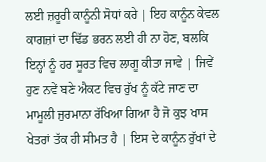ਲਈ ਜ਼ਰੂਰੀ ਕਾਨੂੰਨੀ ਸੋਧਾਂ ਕਰੇ | ਇਹ ਕਾਨੂੰਨ ਕੇਵਲ ਕਾਗਜ਼ਾਂ ਦਾ ਢਿੱਡ ਭਰਨ ਲਈ ਹੀ ਨਾ ਹੋਣ, ਬਲਕਿ ਇਨ੍ਹਾਂ ਨੂੰ ਹਰ ਸੂਰਤ ਵਿਚ ਲਾਗੂ ਕੀਤਾ ਜਾਵੇ | ਜਿਵੇਂ ਹੁਣ ਨਵੇਂ ਬਣੇ ਐਕਟ ਵਿਚ ਰੁੱਖ ਨੂੰ ਕੱਟੇ ਜਾਣ ਦਾ ਮਾਮੂਲੀ ਜੁਰਮਾਨਾ ਰੱਖਿਆ ਗਿਆ ਹੈ ਜੋ ਕੁਝ ਖਾਸ ਖੇਤਰਾਂ ਤੱਕ ਹੀ ਸੀਮਤ ਹੈ | ਇਸ ਦੇ ਕਾਨੂੰਨ ਰੁੱਖਾਂ ਦੇ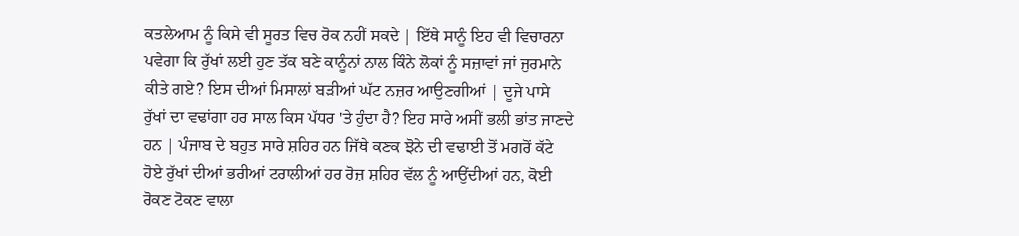ਕਤਲੇਆਮ ਨੂੰ ਕਿਸੇ ਵੀ ਸੂਰਤ ਵਿਚ ਰੋਕ ਨਹੀਂ ਸਕਦੇ | ਇੱਥੇ ਸਾਨੂੰ ਇਹ ਵੀ ਵਿਚਾਰਨਾ ਪਵੇਗਾ ਕਿ ਰੁੱਖਾਂ ਲਈ ਹੁਣ ਤੱਕ ਬਣੇ ਕਾਨੂੰਨਾਂ ਨਾਲ ਕਿੰਨੇ ਲੋਕਾਂ ਨੂੰ ਸਜ਼ਾਵਾਂ ਜਾਂ ਜੁਰਮਾਨੇ ਕੀਤੇ ਗਏ? ਇਸ ਦੀਆਂ ਮਿਸਾਲਾਂ ਬੜੀਆਂ ਘੱਟ ਨਜ਼ਰ ਆਉਣਗੀਆਂ | ਦੂਜੇ ਪਾਸੇ ਰੁੱਖਾਂ ਦਾ ਵਢਾਂਗਾ ਹਰ ਸਾਲ ਕਿਸ ਪੱਧਰ 'ਤੇ ਹੁੰਦਾ ਹੈ? ਇਹ ਸਾਰੇ ਅਸੀਂ ਭਲੀ ਭਾਂਤ ਜਾਣਦੇ ਹਨ | ਪੰਜਾਬ ਦੇ ਬਹੁਤ ਸਾਰੇ ਸ਼ਹਿਰ ਹਨ ਜਿੱਥੇ ਕਣਕ ਝੋਨੇ ਦੀ ਵਢਾਈ ਤੋਂ ਮਗਰੋਂ ਕੱਟੇ ਹੋਏ ਰੁੱਖਾਂ ਦੀਆਂ ਭਰੀਆਂ ਟਰਾਲੀਆਂ ਹਰ ਰੋਜ਼ ਸ਼ਹਿਰ ਵੱਲ ਨੂੰ ਆਉਂਦੀਆਂ ਹਨ, ਕੋਈ ਰੋਕਣ ਟੋਕਣ ਵਾਲਾ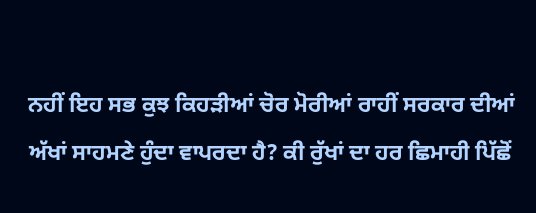ਨਹੀਂ ਇਹ ਸਭ ਕੁਝ ਕਿਹੜੀਆਂ ਚੋਰ ਮੋਰੀਆਂ ਰਾਹੀਂ ਸਰਕਾਰ ਦੀਆਂ ਅੱਖਾਂ ਸਾਹਮਣੇ ਹੁੰਦਾ ਵਾਪਰਦਾ ਹੈ? ਕੀ ਰੁੱਖਾਂ ਦਾ ਹਰ ਛਿਮਾਹੀ ਪਿੱਛੋਂ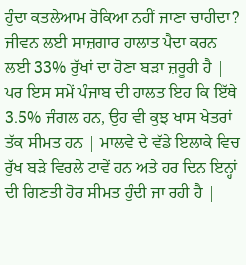ਹੁੰਦਾ ਕਤਲੇਆਮ ਰੋਕਿਆ ਨਹੀਂ ਜਾਣਾ ਚਾਹੀਦਾ?
ਜੀਵਨ ਲਈ ਸਾਜ਼ਗਾਰ ਹਾਲਾਤ ਪੈਦਾ ਕਰਨ ਲਈ 33% ਰੁੱਖਾਂ ਦਾ ਹੋਣਾ ਬੜਾ ਜ਼ਰੂਰੀ ਹੈ | ਪਰ ਇਸ ਸਮੇਂ ਪੰਜਾਬ ਦੀ ਹਾਲਤ ਇਹ ਕਿ ਇੱਥੇ 3.5% ਜੰਗਲ ਹਨ, ਉਹ ਵੀ ਕੁਝ ਖਾਸ ਖੇਤਰਾਂ ਤੱਕ ਸੀਮਤ ਹਨ | ਮਾਲਵੇ ਦੇ ਵੱਡੇ ਇਲਾਕੇ ਵਿਚ ਰੁੱਖ ਬੜੇ ਵਿਰਲੇ ਟਾਵੇਂ ਹਨ ਅਤੇ ਹਰ ਦਿਨ ਇਨ੍ਹਾਂ ਦੀ ਗਿਣਤੀ ਹੋਰ ਸੀਮਤ ਹੁੰਦੀ ਜਾ ਰਹੀ ਹੈ |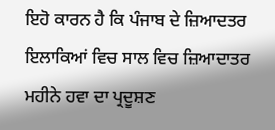ਇਹੋ ਕਾਰਨ ਹੈ ਕਿ ਪੰਜਾਬ ਦੇ ਜ਼ਿਆਦਤਰ ਇਲਾਕਿਆਂ ਵਿਚ ਸਾਲ ਵਿਚ ਜ਼ਿਆਦਾਤਰ ਮਹੀਨੇ ਹਵਾ ਦਾ ਪ੍ਰਦੂਸ਼ਣ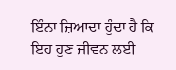ਇੰਨਾ ਜ਼ਿਆਦਾ ਹੁੰਦਾ ਹੈ ਕਿ ਇਹ ਹੁਣ ਜੀਵਨ ਲਈ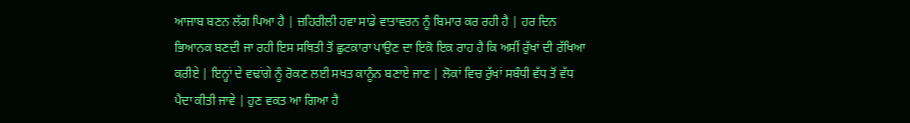ਆਜਾਬ ਬਣਨ ਲੱਗ ਪਿਆ ਹੈ | ਜ਼ਹਿਰੀਲੀ ਹਵਾ ਸਾਡੇ ਵਾਤਾਵਰਨ ਨੂੰ ਬਿਮਾਰ ਕਰ ਰਹੀ ਹੈ | ਹਰ ਦਿਨ ਭਿਆਨਕ ਬਣਦੀ ਜਾ ਰਹੀ ਇਸ ਸਥਿਤੀ ਤੋਂ ਛੁਟਕਾਰਾ ਪਾਉਣ ਦਾ ਇਕੋ ਇਕ ਰਾਹ ਹੈ ਕਿ ਅਸੀਂ ਰੁੱਖਾਂ ਦੀ ਰੱਖਿਆ ਕਰੀਏ | ਇਨ੍ਹਾਂ ਦੇ ਵਢਾਂਗੇ ਨੂੰ ਰੋਕਣ ਲਈ ਸਖਤ ਕਾਨੂੰਨ ਬਣਾਏ ਜਾਣ | ਲੋਕਾਂ ਵਿਚ ਰੁੱਖਾਂ ਸਬੰਧੀ ਵੱਧ ਤੋਂ ਵੱਧ ਪੈਦਾ ਕੀਤੀ ਜਾਵੇ | ਹੁਣ ਵਕਤ ਆ ਗਿਆ ਹੈ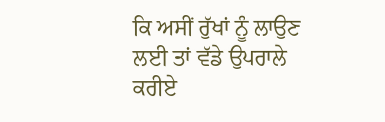ਕਿ ਅਸੀਂ ਰੁੱਖਾਂ ਨੂੰ ਲਾਉਣ ਲਈ ਤਾਂ ਵੱਡੇ ਉਪਰਾਲੇ ਕਰੀਏ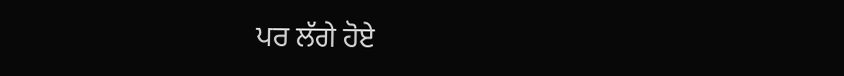ਪਰ ਲੱਗੇ ਹੋਏ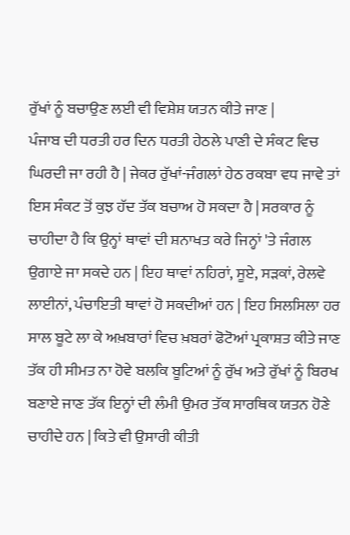ਰੁੱਖਾਂ ਨੂੰ ਬਚਾਉਣ ਲਈ ਵੀ ਵਿਸ਼ੇਸ਼ ਯਤਨ ਕੀਤੇ ਜਾਣ |
ਪੰਜਾਬ ਦੀ ਧਰਤੀ ਹਰ ਦਿਨ ਧਰਤੀ ਹੇਠਲੇ ਪਾਣੀ ਦੇ ਸੰਕਟ ਵਿਚ ਘਿਰਦੀ ਜਾ ਰਹੀ ਹੈ | ਜੇਕਰ ਰੁੱਖਾਂ-ਜੰਗਲਾਂ ਹੇਠ ਰਕਬਾ ਵਧ ਜਾਵੇ ਤਾਂ ਇਸ ਸੰਕਟ ਤੋਂ ਕੁਝ ਹੱਦ ਤੱਕ ਬਚਾਅ ਹੋ ਸਕਦਾ ਹੈ | ਸਰਕਾਰ ਨੂੰ ਚਾਹੀਦਾ ਹੈ ਕਿ ਉਨ੍ਹਾਂ ਥਾਵਾਂ ਦੀ ਸ਼ਨਾਖਤ ਕਰੇ ਜਿਨ੍ਹਾਂ 'ਤੇ ਜੰਗਲ ਉਗਾਏ ਜਾ ਸਕਦੇ ਹਨ | ਇਹ ਥਾਵਾਂ ਨਹਿਰਾਂ, ਸੂਏ, ਸੜਕਾਂ, ਰੇਲਵੇ ਲਾਈਨਾਂ, ਪੰਚਾਇਤੀ ਥਾਵਾਂ ਹੋ ਸਕਦੀਆਂ ਹਨ | ਇਹ ਸਿਲਸਿਲਾ ਹਰ ਸਾਲ ਬੂਟੇ ਲਾ ਕੇ ਅਖ਼ਬਾਰਾਂ ਵਿਚ ਖ਼ਬਰਾਂ ਫੋਟੋਆਂ ਪ੍ਰਕਾਸ਼ਤ ਕੀਤੇ ਜਾਣ ਤੱਕ ਹੀ ਸੀਮਤ ਨਾ ਹੋਵੇ ਬਲਕਿ ਬੂਟਿਆਂ ਨੂੰ ਰੁੱਖ ਅਤੇ ਰੁੱਖਾਂ ਨੂੰ ਬਿਰਖ ਬਣਾਏ ਜਾਣ ਤੱਕ ਇਨ੍ਹਾਂ ਦੀ ਲੰਮੀ ਉਮਰ ਤੱਕ ਸਾਰਥਿਕ ਯਤਨ ਹੋਣੇ ਚਾਹੀਦੇ ਹਨ | ਕਿਤੇ ਵੀ ਉਸਾਰੀ ਕੀਤੀ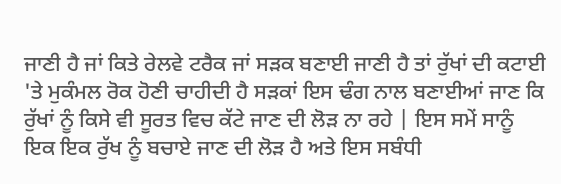ਜਾਣੀ ਹੈ ਜਾਂ ਕਿਤੇ ਰੇਲਵੇ ਟਰੈਕ ਜਾਂ ਸੜਕ ਬਣਾਈ ਜਾਣੀ ਹੈ ਤਾਂ ਰੁੱਖਾਂ ਦੀ ਕਟਾਈ 'ਤੇ ਮੁਕੰਮਲ ਰੋਕ ਹੋਣੀ ਚਾਹੀਦੀ ਹੈ ਸੜਕਾਂ ਇਸ ਢੰਗ ਨਾਲ ਬਣਾਈਆਂ ਜਾਣ ਕਿ ਰੁੱਖਾਂ ਨੂੰ ਕਿਸੇ ਵੀ ਸੂਰਤ ਵਿਚ ਕੱਟੇ ਜਾਣ ਦੀ ਲੋੜ ਨਾ ਰਹੇ | ਇਸ ਸਮੇਂ ਸਾਨੂੰ ਇਕ ਇਕ ਰੁੱਖ ਨੂੰ ਬਚਾਏ ਜਾਣ ਦੀ ਲੋੜ ਹੈ ਅਤੇ ਇਸ ਸਬੰਧੀ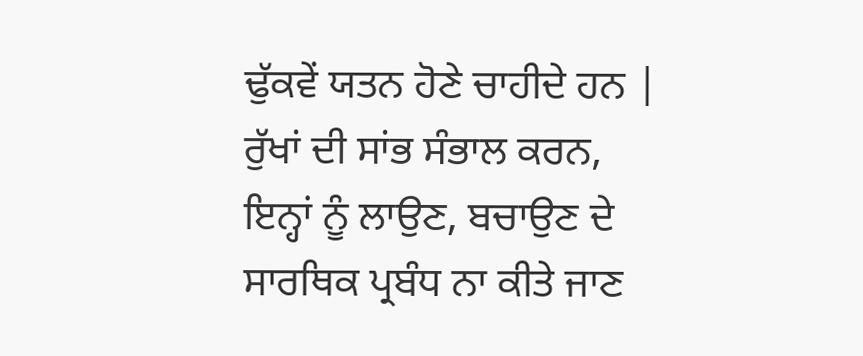ਢੁੱਕਵੇਂ ਯਤਨ ਹੋਣੇ ਚਾਹੀਦੇ ਹਨ | ਰੁੱਖਾਂ ਦੀ ਸਾਂਭ ਸੰਭਾਲ ਕਰਨ, ਇਨ੍ਹਾਂ ਨੂੰ ਲਾਉਣ, ਬਚਾਉਣ ਦੇ ਸਾਰਥਿਕ ਪ੍ਰਬੰਧ ਨਾ ਕੀਤੇ ਜਾਣ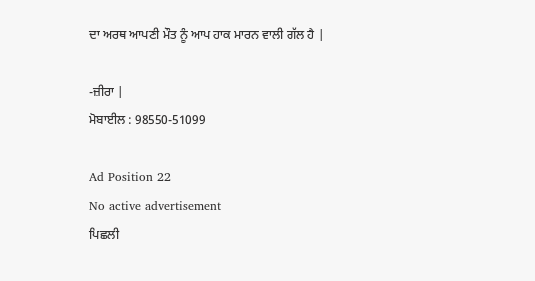ਦਾ ਅਰਥ ਆਪਣੀ ਮੌਤ ਨੂੰ ਆਪ ਹਾਕ ਮਾਰਨ ਵਾਲੀ ਗੱਲ ਹੈ |

-ਜ਼ੀਰਾ |
ਮੋਬਾਈਲ : 98550-51099

Ad Position 22
No active advertisement
ਪਿਛਲੀ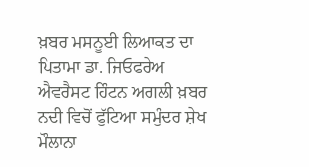ਖ਼ਬਰ ਮਸਨੂਈ ਲਿਆਕਤ ਦਾ ਪਿਤਾਮਾ ਡਾ. ਜਿਓਫਰੇਅ ਐਵਰੈਸਟ ਹਿੰਟਨ ਅਗਲੀ ਖ਼ਬਰ ਨਦੀ ਵਿਚੋਂ ਫੁੱਟਿਆ ਸਮੁੰਦਰ ਸ਼ੇਖ ਮੌਲਾਨਾ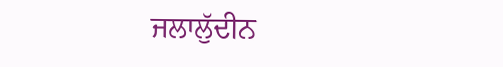ਜਲਾਲੁੱਦੀਨ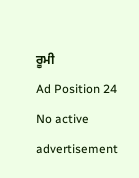ਰੂਮੀ
Ad Position 24
No active advertisement